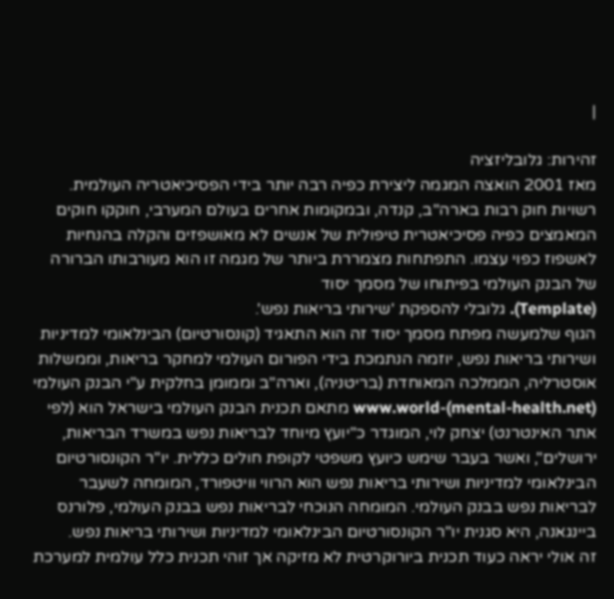|

זהירות: גלובליזציה
מאז 2001 הואצה המגמה ליצירת כפיה רבה יותר בידי הפסיכיאטריה העולמית.
רשויות חוק רבות בארה"ב, קנדה, ובמקומות אחרים בעולם המערבי, חוקקו חוקים המאמצים כפיה פסיכיאטרית טיפולית של אנשים לא מאושפזים והקלה בהנחיות לאשפוז כפוי עצמו. התפתחות מצמררת ביותר של מגמה זו הוא מעורבותו הברורה של הבנק העולמי בפיתוחו של מסמך יסוד
(Template). גלובלי להספקת 'שירותי בריאות נפש'.
הגוף שלמעשה מפתח מסמך יסוד זה הוא התאגיד (קונסורטיום) הבינלאומי למדיניות ושירותי בריאות נפש, יוזמה הנתמכת בידי הפורום העולמי למחקר בריאות, וממשלות אוסטרליה, הממלכה המאוחדת (בריטניה), וארה"ב וממומן בחלקית ע"י הבנק העולמי (www.world-(mental-health.net מתאם תכנית הבנק העולמי בישראל הוא (לפי אתר האינטרנט) יצחק לוי, המוגדר כ"יועץ מיוחד לבריאות נפש במשרד הבריאות, ירושלים", ואשר בעבר שימש כיועץ משפטי לקופת חולים כללית. יו"ר הקונסורטיום הבינלאומי למדיניות ושירותי בריאות נפש הוא הרווי וויטפורד, המומחה לשעבר לבריאות נפש בבנק העולמי. המומחה הנוכחי לבריאות נפש בבנק העולמי, פלורנס ביינגאנה, היא סגנית יו"ר הקונסורטיום הבינלאומי למדיניות ושירותי בריאות נפש.
זה אולי יראה כעוד תכנית ביורוקרטית לא מזיקה אך זוהי תכנית כלל עולמית למערכת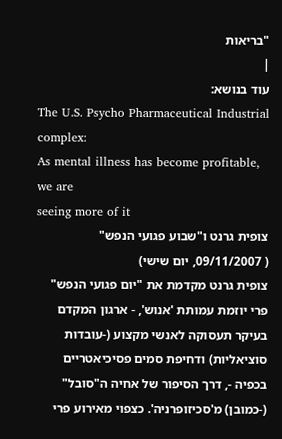"בריאות
|
עוד בנושא:
The U.S. Psycho Pharmaceutical Industrial complex:
As mental illness has become profitable, we are
seeing more of it
צופית גרנט ו"שבוע פגועי הנפש"
( 09/11/2007, יום שישי)
צופית גרנט מקדמת את "יום פגועי הנפש" פרי יוזמת עמותת 'אנוש', - ארגון המקדם בעיקר תעסוקה לאנשי מקצוע (-עובדות סוציאליות) ודחיפת סמים פסיכיאטריים בכפיה -, דרך הסיפור של אחיה ה"סובל" (-כמובן) מ'סכיזופרניה'. כצפוי מאירוע פרי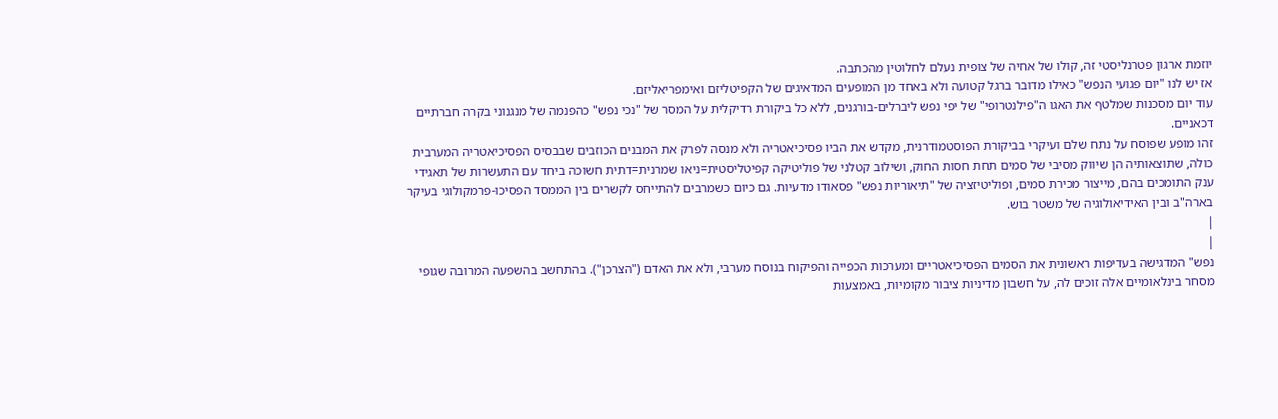יוזמת ארגון פטרנליסטי זה, קולו של אחיה של צופית נעלם לחלוטין מהכתבה.
אז יש לנו "יום פגועי הנפש" כאילו מדובר ברגל קטועה ולא באחד מן המופעים המדאיגים של הקפיטליזם ואימפריאליזם.
עוד יום מסכנות שמלטף את האגו ה"פילנטרופי" של יפי נפש ליברלים-בורגנים, ללא כל ביקורת רדיקלית על המסר של "נכי נפש" כהפנמה של מנגנוני בקרה חברתיים דכאניים.
זהו מופע שפוסח על נתח שלם ועיקרי בביקורת הפוסטמודרנית, מקדש את הביו פסיכיאטריה ולא מנסה לפרק את המבנים הכוזבים שבבסיס הפסיכיאטריה המערבית כולה, שתוצאותיה הן שיווק מסיבי של סמים תחת חסות החוק, ושילוב קטלני של פוליטיקה קפיטליסטית=ניאו שמרנית=דתית חשוכה ביחד עם התעשרות של תאגידי ענק התומכים בהם, מייצור מכירת סמים, ופוליטיזציה של "תיאוריות נפש" פסאודו מדעיות. גם כיום כשמרבים להתייחס לקשרים בין הממסד הפסיכו-פרמקולוגי בעיקר בארה"ב ובין האידיאולוגיה של משטר בוש.
|
|
נפש" המדגישה בעדיפות ראשונית את הסמים הפסיכיאטריים ומערכות הכפייה והפיקוח בנוסח מערבי, ולא את האדם ("הצרכן"). בהתחשב בהשפעה המרובה שגופי מסחר בינלאומיים אלה זוכים לה, על חשבון מדיניות ציבור מקומיות, באמצעות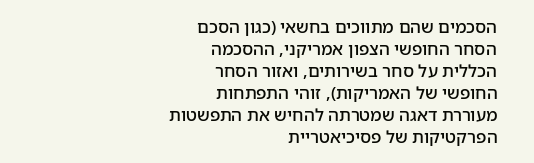הסכמים שהם מתווכים בחשאי (כגון הסכם הסחר החופשי הצפון אמריקני, ההסכמה הכללית על סחר בשירותים, ואזור הסחר החופשי של האמריקות), זוהי התפתחות מעוררת דאגה שמטרתה להחיש את התפשטות הפרקטיקות של פסיכיאטריית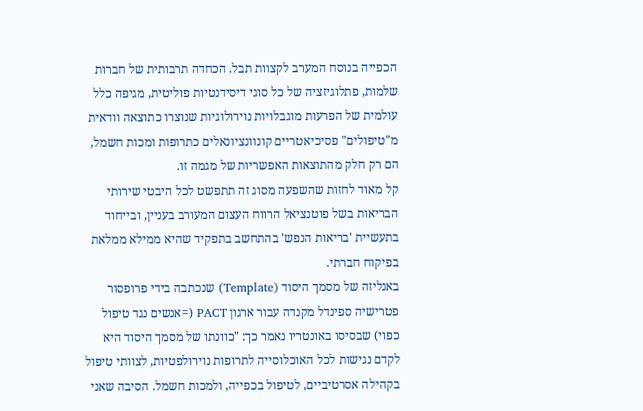הכפייה בנוסח המערב לקצוות תבל. הכחדה תרבותית של חברות שלמות, פתלוגיזציה של כל סוגי דיסידנטיות פוליטית, מגיפה כלל עולמית של הפרעות מוגבלויות נוירולוגיות שנוצרו כתוצאה וודאית מ"טיפולים" פסיכיאטריים קונוונציונאלים כתרופות ומכות חשמל, הם רק חלק מהתוצאות האפשריות של מגמה זו.
קל מאוד לחזות שהשפעה מסוג זה תתפשט לכל היבטי שירותי הבריאות בשל פוטנציאל הרווח העצום המעורב בעניין, ובייחוד בתעשיית 'בריאות הנפש' בהתחשב בתפקיד שהיא ממילא ממלאת בפיקוח חברתי.
באנליזה של מסמך היסוד (Template) שנכתבה בידי פרופסור פטרישיה ספינדל מקנדה עבור ארגון PACT (=אנשים נגד טיפול כפוי) שבסיסו באונטריו נאמר כך: "כוונתו של מסמך היסוד היא לקדם נגישות לכל האוכלוסייה לתרופות נוירולפטיות, לצוותי טיפול בקהילה אסרטיביים, לטיפול בכפייה, ולמכות חשמל. הסיבה שאני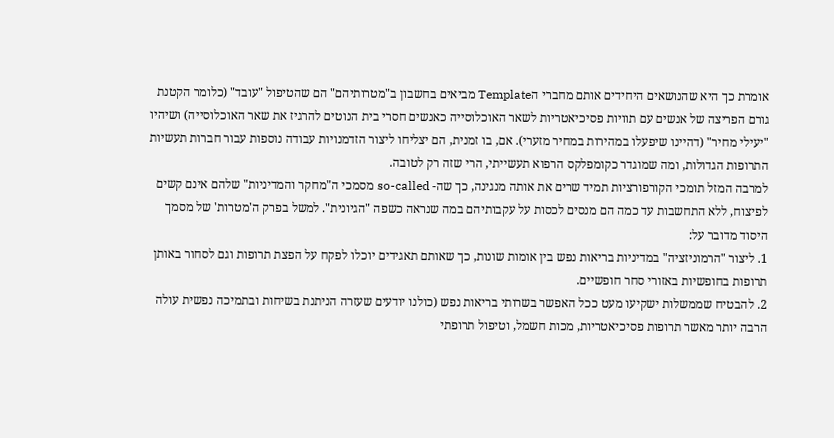אומרת כך היא שהנושאים היחידים אותם מחברי הTemplate מביאים בחשבון ב"מטרותיהם" הם שהטיפול "עובד" (כלומר הקטנת גורם הפריצה של אנשים עם תוויות פסיכיאטריות לשאר האוכלוסייה כאנשים חסרי בית הנוטים להרגיז את שאר האוכלוסייה) ושיהיו "יעילי מחיר" (דהיינו שיפעלו במהירות במחיר מזערי). אם, בו זמנית, הם יצליחו ליצור הזדמנויות עבודה נוספות עבור חברות תעשיות התרופות הגדולות, ומה שמוגדר כקומפלקס הרפוא תעשייתי, הרי שזה רק לטובה.
למרבה המזל תומכי הקורפורציות תמיד שרים את אותה מנגינה, כך שה- so-called מסמכי ה"מחקר והמדיניות" שלהם אינם קשים לפיצוח, ללא התחשבות עד כמה הם מנסים לכסות על עקבותיהם במה שנראה כשפה "הגיונית". למשל בפרק ה'מטרות' של מסמך היסוד מדובר על:
1. ליצור "הרמוניזציה" במדיניות בריאות נפש בין אומות שונות, כך שאותם תאגידים יוכלו לפקח על הפצת תרופות וגם לסחור באותן תרופות בחופשיות באזורי סחר חופשיים.
2. להבטיח שממשלות ישקיעו מעט ככל האפשר בשרותי בריאות נפש (כולנו יודעים שעזרה הניתנת בשיחות ובתמיכה נפשית עולה הרבה יותר מאשר תרופות פסיכיאטריות, מכות חשמל, וטיפול תרופתי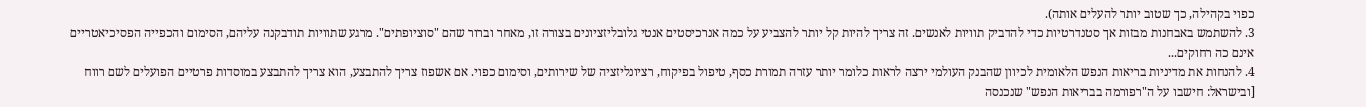כפוי בקהילה, כך שטוב יותר להעלים אותה).
3. להשתמש באבחנות מבזות אך סטנדרטיות כדי להדביק תוויות לאנשים. זה צריך להיות קל יותר להצביע על כמה אנרכיסטים אנטי גלובליזציונים בצורה זו, מאחר וברור שהם "סוציופתים". מרגע שתוויות תודבקנה עליהם, הסימום והכפייה הפסיכיאטריים אינם כה רחוקים...
4. להנחות את מדיניות בריאות הנפש הלאומית לכיוון שהבנק העולמי ירצה לראות כלומר יותר עזרה תמורת כסף, טיפול בפיקוח, רציונליזציה של שירותים, וסימום כפוי. אם אשפוז צריך להתבצע, הוא צריך להתבצע במוסדות פרטיים הפועלים לשם רווח [ובישראל: חישבו על ה"רפורמה בבריאות הנפש" שנכנסה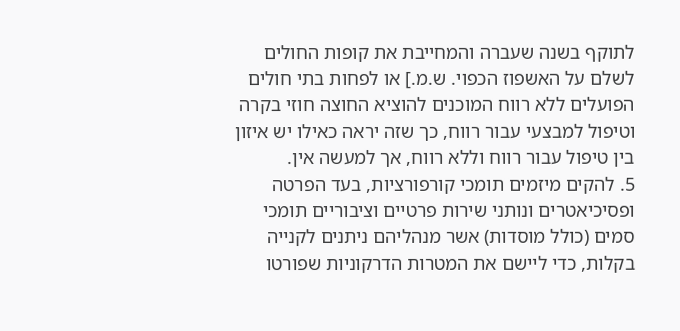לתוקף בשנה שעברה והמחייבת את קופות החולים לשלם על האשפוז הכפוי. ש.מ.] או לפחות בתי חולים הפועלים ללא רווח המוכנים להוציא החוצה חוזי בקרה וטיפול למבצעי עבור רווח, כך שזה יראה כאילו יש איזון בין טיפול עבור רווח וללא רווח, אך למעשה אין.
5. להקים מיזמים תומכי קורפורציות, בעד הפרטה ופסיכיאטרים ונותני שירות פרטיים וציבוריים תומכי סמים (כולל מוסדות) אשר מנהליהם ניתנים לקנייה בקלות, כדי ליישם את המטרות הדרקוניות שפורטו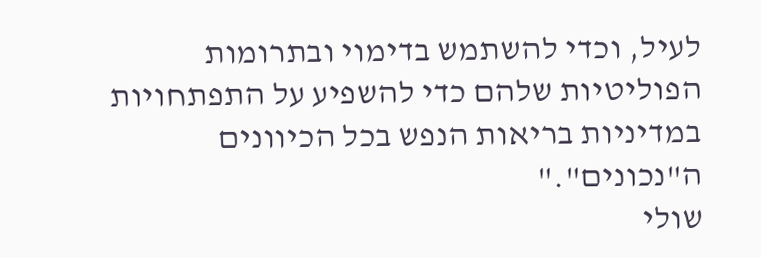לעיל, וכדי להשתמש בדימוי ובתרומות הפוליטיות שלהם כדי להשפיע על התפתחויות במדיניות בריאות הנפש בכל הכיוונים ה"נכונים"."
שולי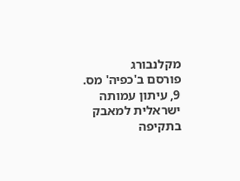מקלנבורג
פורסם ב'כפיה' מס. 9, עיתון עמותה ישראלית למאבק בתקיפה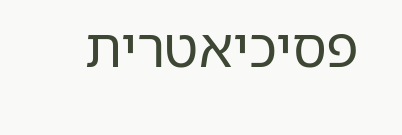פסיכיאטרית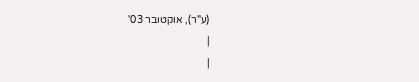(ע"ר), אוקטובר 03'
|
|